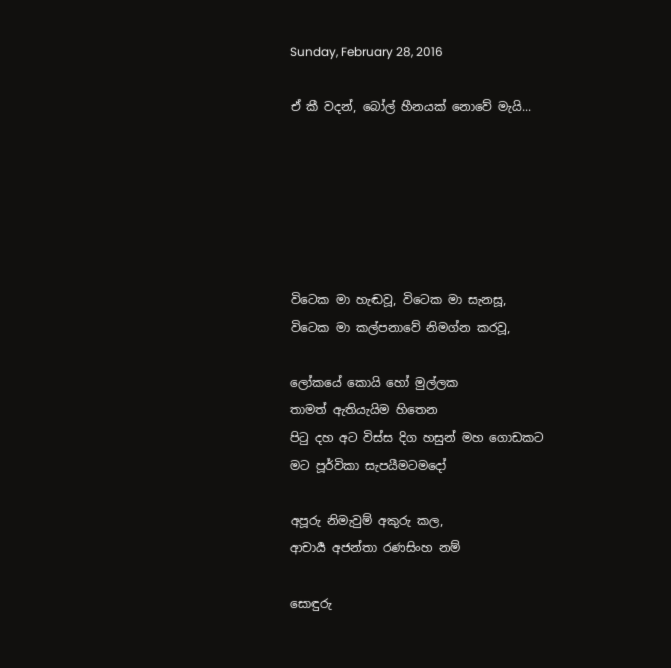Sunday, February 28, 2016

ඒ කී වදන්, බෝල් හීනයක් නොවේ මැයි...






විටෙක මා හැඬවූ, විටෙක මා සැනසූ,
විටෙක මා කල්පනාවේ නිමග්න කරවූ,

ලෝකයේ කොයි හෝ මුල්ලක
තාමත් ඇතියැයිම හිතෙන
පිටු දහ අට විස්ස දිග හසුන් මහ ගොඩකට
මට පූර්විකා සැපයීමටමදෝ

අපූරු නිමැවුම් අකුරු කල,
ආචාර්‍ය අජන්තා රණසිංහ නම්

සොඳුරු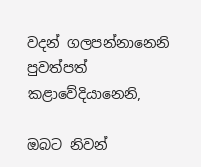වදන් ගලපන්නානෙනි
පුවත්පත් කළාවේදියානෙනි,

ඔබට නිවන්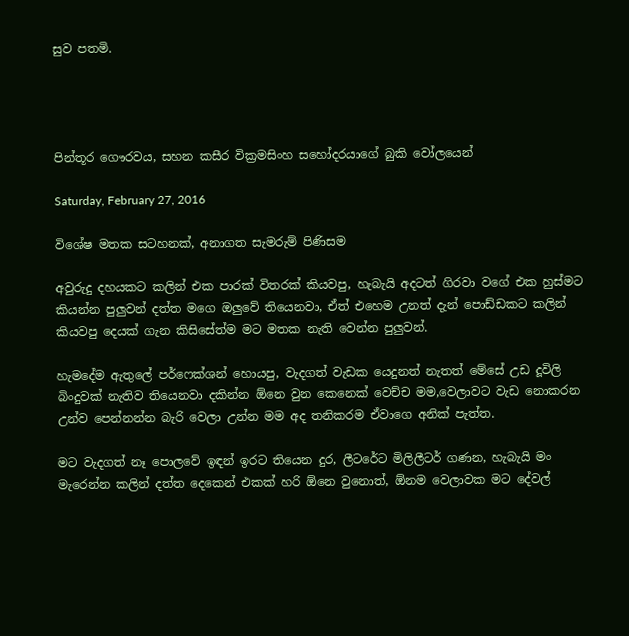සුව පතමි.




පින්තූර ගෞරවය, සහන කසීර වික්‍රමසිංහ සහෝදරයාගේ බුකි වෝලයෙන්

Saturday, February 27, 2016

විශේෂ මතක සටහනක්, අනාගත සැමරුම් පිණිසම

අවුරුදු දහයකට කලින් එක පාරක් විතරක් කියවපු, හැබැයි අදටත් ගිරවා වගේ එක හුස්මට කියන්න පුලුවන් දත්ත මගෙ ඔලුවේ තියෙනවා, ඒත් එහෙම උනත් දැන් පොඩ්ඩකට කලින් කියවපු දෙයක් ගැන කිසිසේත්ම මට මතක නැති වෙන්න පුලුවන්.

හැමදේම ඇතුලේ පර්ෆෙක්ශන් හොයපු, වැදගත් වැඩක යෙදුනත් නැතත් මේසේ උඩ දූවිලි බිංදුවක් නැතිව තියෙනවා දකින්න ඕනෙ වුන කෙනෙක් වෙච්ච මම,වෙලාවට වැඩ නොකරන උන්ව පෙන්නන්න බැරි වෙලා උන්න මම අද තනිකරම ඒවාගෙ අනික් පැත්ත.

මට වැදගත් නෑ පොලවේ ඉඳන් ඉරට තියෙන දුර, ලීටරේට මිලිලීටර් ගණන, හැබැයි මං මැරෙන්න කලින් දත්ත දෙකෙන් එකක් හරි ඕනෙ වුනොත්, ඕනම වෙලාවක මට දේවල්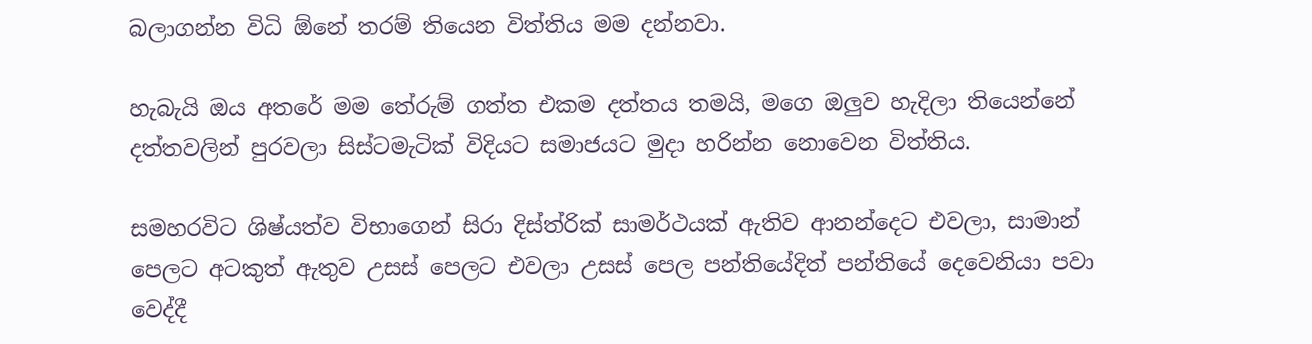බලාගන්න විධි ඕනේ තරම් තියෙන විත්තිය මම දන්නවා.

හැබැයි ඔය අතරේ මම තේරුම් ගත්ත එකම දත්තය තමයි, මගෙ ඔලුව හැදිලා තියෙන්නේ දත්තවලින් පුරවලා සිස්ටමැටික් විදියට සමාජයට මුදා හරින්න නොවෙන විත්තිය.

සමහරවිට ශිෂ්යත්ව විභාගෙන් සිරා දිස්ත්රික් සාමර්ථයක් ඇතිව ආනන්දෙට එවලා, සාමාන් පෙලට අටකුත් ඇතුව උසස් පෙලට එවලා උසස් පෙල පන්තියේදිත් පන්තියේ දෙවෙනියා පවා වෙද්දී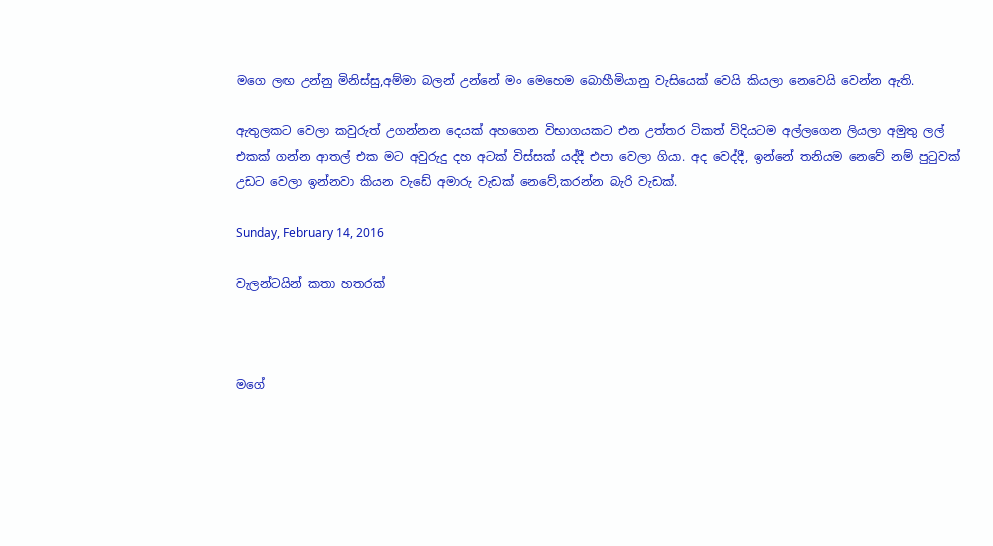මගෙ ලඟ උන්නු මිනිස්සු,අම්මා බලන් උන්නේ මං මෙහෙම බොහීමියානු වැසියෙක් වෙයි කියලා නෙවෙයි වෙන්න ඇති.

ඇතුලකට වෙලා කවුරුත් උගන්නන දෙයක් අහගෙන විභාගයකට එන උත්තර ටිකත් විදියටම අල්ලගෙන ලියලා අමුතු ලල් එකක් ගන්න ආතල් එක මට අවුරුදු දහ අටක් විස්සක් යද්දී එපා වෙලා ගියා. අද වෙද්දී, ඉන්නේ තනියම නෙවේ නම් පුටුවක් උඩට වෙලා ඉන්නවා කියන වැඩේ අමාරු වැඩක් නෙවේ,කරන්න බැරි වැඩක්.

Sunday, February 14, 2016

වැලන්ටයින් කතා හතරක්



මගේ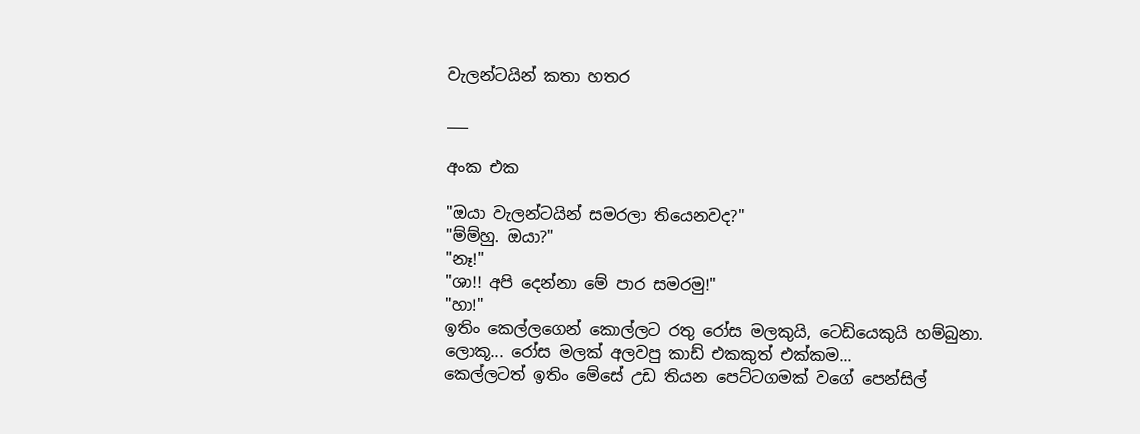වැලන්ටයින් කතා හතර

___

අංක එක

"ඔයා වැලන්ටයින් සමරලා තියෙනවද?"
"ම්ම්හු. ඔයා?"
"නෑ!"
"ශා!! අපි දෙන්නා මේ පාර සමරමු!"
"හා!"
ඉතිං කෙල්ලගෙන් කොල්ලට රතු රෝස මලකුයි, ටෙඩියෙකුයි හම්බුනා.
ලොකූ... රෝස මලක් අලවපු කාඩ් එකකුත් එක්කම...
කෙල්ලටත් ඉතිං මේසේ උඩ තියන පෙට්ටගමක් වගේ පෙන්සිල්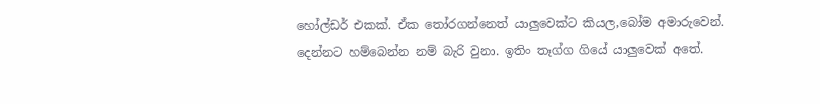හෝල්ඩර් එකක්. ඒක තෝරගන්නෙත් යාලුවෙක්ට කියල,බෝම අමාරුවෙන්.
දෙන්නට හම්බෙන්න නම් බැරි වුනා. ඉතිං තෑග්ග ගියේ යාලුවෙක් අතේ.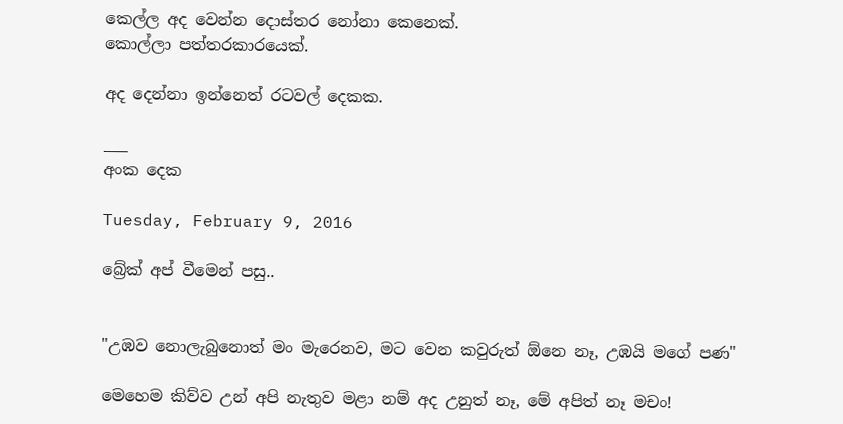කෙල්ල අද වෙන්න දොස්තර නෝනා කෙනෙක්.
කොල්ලා පත්තරකාරයෙක්.

අද දෙන්නා ඉන්නෙත් රටවල් දෙකක.

___
අංක දෙක

Tuesday, February 9, 2016

බ්‍රේක් අප් වීමෙන් පසු..


"උඹව නොලැබුනොත් මං මැරෙනව, මට වෙන කවුරුත් ඕනෙ නෑ, උඹයි මගේ පණ"

මෙහෙම කිව්ව උන් අපි නැතුව මළා නම් අද උනුත් නෑ, මේ අපිත් නෑ මචං!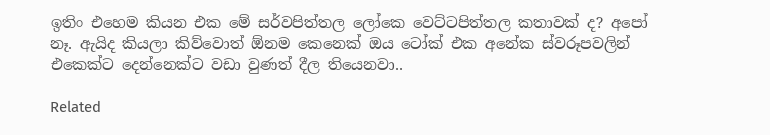ඉතිං එහෙම කියන එක මේ සර්වපිත්තල ලෝකෙ වෙට්ටපිත්තල කතාවක් ද? අපෝ නෑ. ඇයිද කියලා කිව්වොත් ඕනම කෙනෙක් ඔය ටෝක් එක අනේක ස්වරූපවලින් එකෙක්ට දෙන්නෙක්ට වඩා වුණත් දීල තියෙනවා..

Related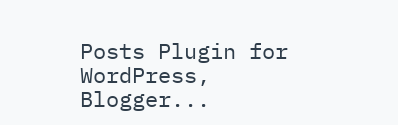Posts Plugin for WordPress, Blogger...